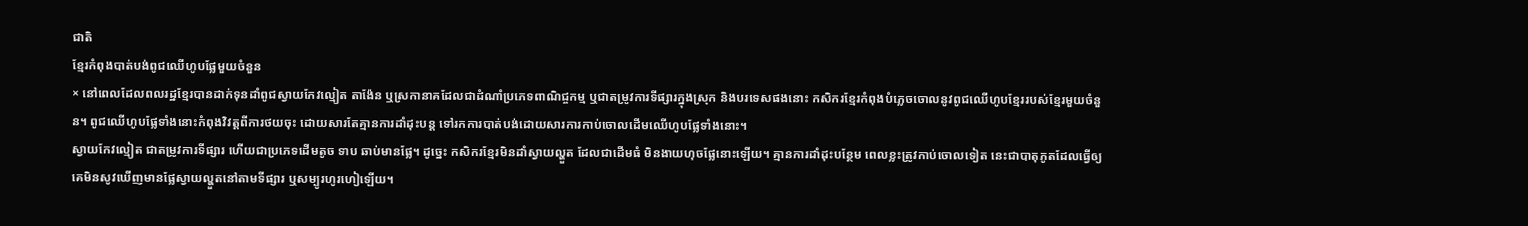ជាតិ
ខ្មែរកំពុងបាត់បង់ពូជឈើហូបផ្លែមួយចំនួន
× នៅពេលដែលពលរដ្ឋខ្មែរបានដាក់ទុនដាំពូជស្វាយកែវល្មៀត តាង៉ែន ឬស្រកានាគដែលជាដំណាំប្រភេទពាណិជ្ចកម្ម ឬជាតម្រូវការទីផ្សារក្នុងស្រុក និងបរទេសផងនោះ កសិករខ្មែរកំពុងបំភ្លេចចោលនូវពូជឈើហូបខ្មែររបស់ខ្មែរមួយចំនួន។ ពូជឈើហូបផ្លែទាំងនោះកំពុងវិវត្តពីការថយចុះ ដោយសារតែគ្មានការដាំដុះបន្ត ទៅរកការបាត់បង់ដោយសារការកាប់ចោលដើមឈើហូបផ្លែទាំងនោះ។
ស្វាយកែវល្មៀត ជាតម្រូវការទីផ្សារ ហើយជាប្រភេទដើមតូច ទាប ឆាប់មានផ្លែ។ ដូច្នេះ កសិករខ្មែរមិនដាំស្វាយល្ហួត ដែលជាដើមធំ មិនងាយហុចផ្លែនោះឡើយ។ គ្មានការដាំដុះបន្ថែម ពេលខ្លះត្រូវកាប់ចោលទៀត នេះជាបាតុភូតដែលធ្វើឲ្យគេមិនសូវឃើញមានផ្លែស្វាយល្ហួតនៅតាមទីផ្សារ ឬសម្បូរហូរហៀឡើយ។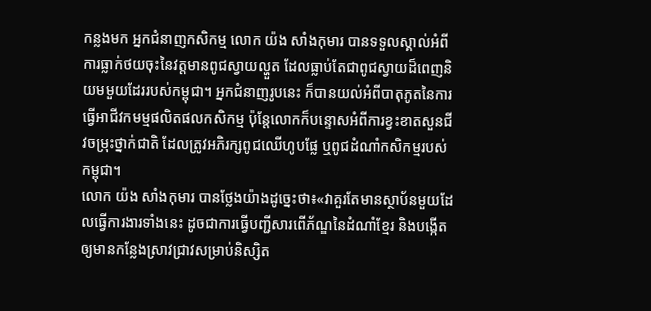កន្លងមក អ្នកជំនាញកសិកម្ម លោក យ៉ង សាំងកុមារ បានទទួលស្គាល់អំពីការធ្លាក់ថយចុះនៃវត្តមានពូជស្វាយល្ហួត ដែលធ្លាប់តែជាពូជស្វាយដ៏ពេញនិយមមួយដែររបស់កម្ពុជា។ អ្នកជំនាញរូបនេះ ក៏បានយល់អំពីបាតុភូតនៃការធ្វើអាជីវកមម្មផលិតផលកសិកម្ម ប៉ុន្តែលោកក៏បន្ទោសអំពីការខ្វះខាតសួនជីវចម្រុះថ្នាក់ជាតិ ដែលត្រូវអភិរក្សពូជឈើហូបផ្លែ ឬពូជដំណាំកសិកម្មរបស់កម្ពុជា។
លោក យ៉ង សាំងកុមារ បានថ្លែងយ៉ាងដូច្នេះថា៖«វាគួរតែមានស្ថាប័នមួយដែលធ្វើការងារទាំងនេះ ដូចជាការធ្វើបញ្ជីសារពើភ័ណ្ឌនៃដំណាំខ្មែរ និងបង្កើតឲ្យមានកន្លែងស្រាវជ្រាវសម្រាប់និស្សិត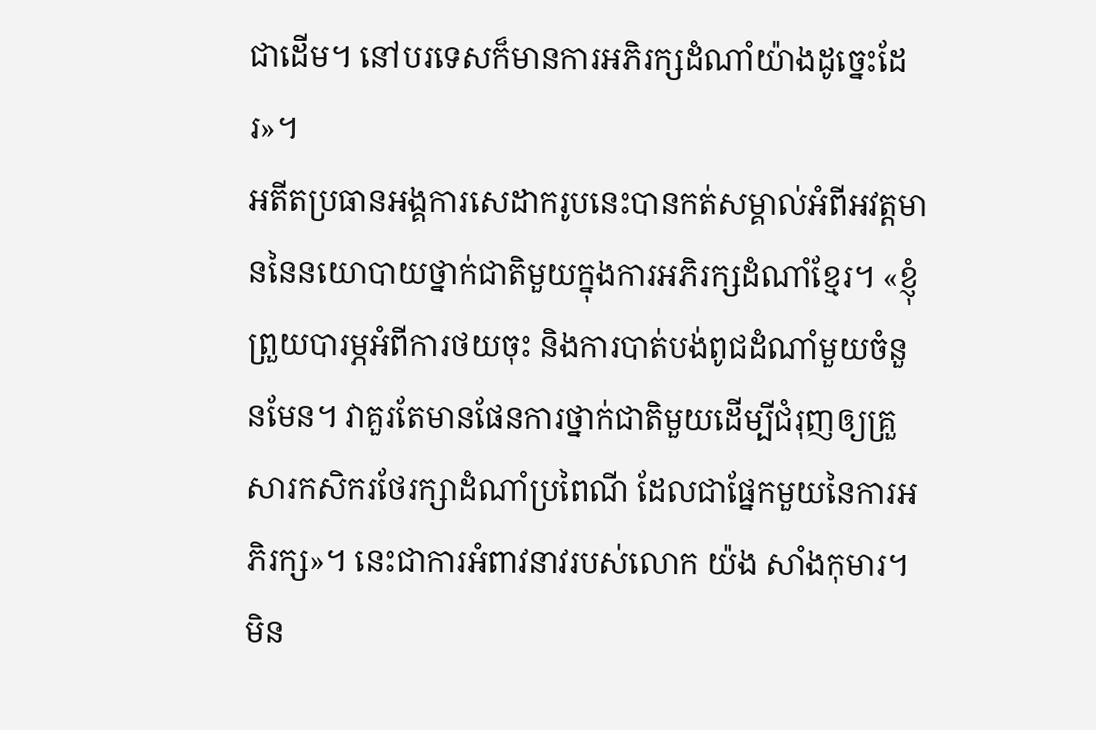ជាដើម។ នៅបរទេសក៏មានការអភិរក្សដំណាំយ៉ាងដូច្នេះដែរ»។
អតីតប្រធានអង្គការសេដាករូបនេះបានកត់សម្គាល់អំពីអវត្តមាននៃនយោបាយថ្នាក់ជាតិមួយក្នុងការអភិរក្សដំណាំខ្មែរ។ «ខ្ញុំព្រួយបារម្ភអំពីការថយចុះ និងការបាត់បង់ពូជដំណាំមួយចំនួនមែន។ វាគួរតែមានផែនការថ្នាក់ជាតិមួយដើម្បីជំរុញឲ្យគ្រួសារកសិករថែរក្សាដំណាំប្រពៃណី ដែលជាផ្នែកមួយនៃការអភិរក្ស»។ នេះជាការអំពាវនាវរបស់លោក យ៉ង សាំងកុមារ។
មិន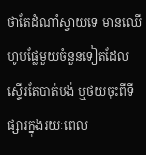ថាតែដំណាំស្វាយទេ មានឈើហូបផ្លែមួយចំនួនទៀតដែលស្ទើរតែបាត់បង់ ឬថយចុះពីទីផ្សារក្នុងរយៈពេល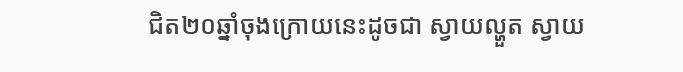ជិត២០ឆ្នាំចុងក្រោយនេះដូចជា ស្វាយល្ហួត ស្វាយ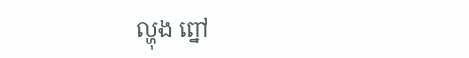ល្ហុង ព្នៅ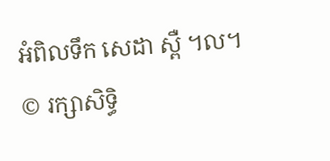អំពិលទឹក សេដា ស្ពឺ ។ល។
© រក្សាសិទ្ធិ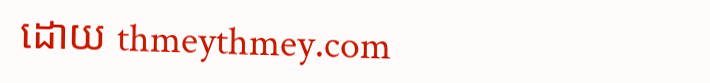ដោយ thmeythmey.com